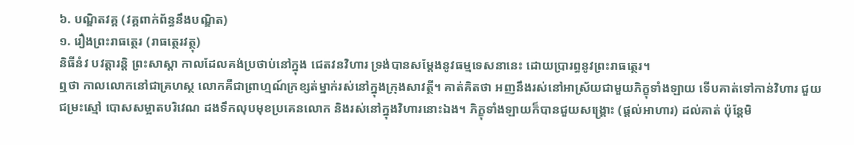៦. បណ្ឌិតវគ្គ (វគ្គពាក់ព័ន្ធនឹងបណ្ឌិត)
១. រឿងព្រះរាធត្ថេរ (រាធត្ថេរវត្ថុ)
និធីនំវ បវត្តារន្តិ ព្រះសាស្តា កាលដែលគង់ប្រថាប់នៅក្នុង ជេតវនវិហារ ទ្រង់បានសម្ដែងនូវធម្មទេសនានេះ ដោយប្រារព្ធនូវព្រះរាធត្ថេរ។
ឮថា កាលលោកនៅជាគ្រហស្ថ លោកគឺជាព្រាហ្មណ៍ក្រខ្សត់ម្នាក់រស់នៅក្នុងក្រុងសាវត្ថី។ គាត់គិតថា អញនឹងរស់នៅអាស្រ័យជាមួយភិក្ខុទាំងឡាយ ទើបគាត់ទៅកាន់វិហារ ជួយជម្រះស្មៅ បោសសម្អាតបរិវេណ ដងទឹកលុបមុខប្រគេនលោក និងរស់នៅក្នុងវិហារនោះឯង។ ភិក្ខុទាំងឡាយក៏បានជួយសង្គ្រោះ (ផ្ដល់អាហារ) ដល់គាត់ ប៉ុន្តែមិ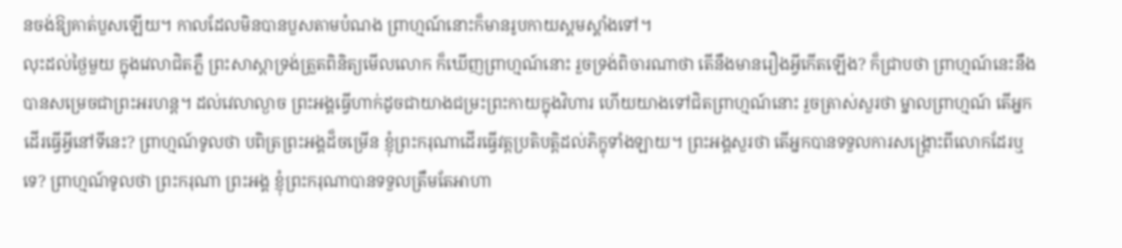នចង់ឱ្យគាត់បួសឡើយ។ កាលដែលមិនបានបួសតាមបំណង ព្រាហ្មណ៍នោះក៏មានរូបកាយស្គមស្គាំងទៅ។
លុះដល់ថ្ងៃមួយ ក្នុងវេលាជិតភ្លឺ ព្រះសាស្តាទ្រង់ត្រួតពិនិត្យមើលលោក ក៏ឃើញព្រាហ្មណ៍នោះ រួចទ្រង់ពិចារណាថា តើនឹងមានរឿងអ្វីកើតឡើង? ក៏ជ្រាបថា ព្រាហ្មណ៍នេះនឹងបានសម្រេចជាព្រះអរហន្ត។ ដល់វេលាល្ងាច ព្រះអង្គធ្វើហាក់ដូចជាយាងជម្រះព្រះកាយក្នុងវិហារ ហើយយាងទៅជិតព្រាហ្មណ៍នោះ រួចត្រាស់សួរថា ម្នាលព្រាហ្មណ៍ តើអ្នកដើរធ្វើអ្វីនៅទីនេះ? ព្រាហ្មណ៍ទូលថា បពិត្រព្រះអង្គដ៏ចម្រើន ខ្ញុំព្រះករុណាដើរធ្វើវត្តប្រតិបត្តិដល់ភិក្ខុទាំងឡាយ។ ព្រះអង្គសួរថា តើអ្នកបានទទួលការសង្គ្រោះពីលោកដែរឬទេ? ព្រាហ្មណ៍ទូលថា ព្រះករុណា ព្រះអង្គ ខ្ញុំព្រះករុណាបានទទួលត្រឹមតែអាហា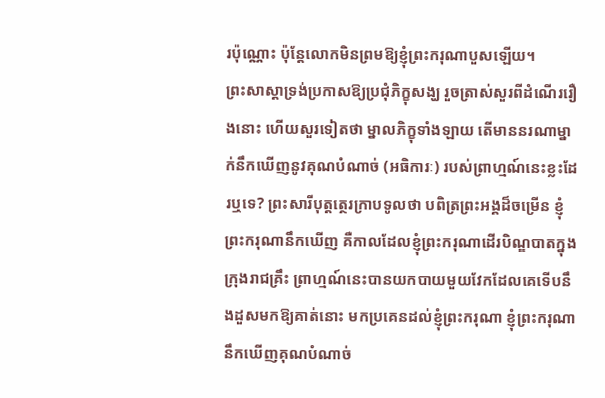រប៉ុណ្ណោះ ប៉ុន្តែលោកមិនព្រមឱ្យខ្ញុំព្រះករុណាបួសឡើយ។
ព្រះសាស្តាទ្រង់ប្រកាសឱ្យប្រជុំភិក្ខុសង្ឃ រួចត្រាស់សួរពីដំណើររឿងនោះ ហើយសួរទៀតថា ម្នាលភិក្ខុទាំងឡាយ តើមាននរណាម្នាក់នឹកឃើញនូវគុណបំណាច់ (អធិការៈ) របស់ព្រាហ្មណ៍នេះខ្លះដែរឬទេ? ព្រះសារីបុត្តត្ថេរក្រាបទូលថា បពិត្រព្រះអង្គដ៏ចម្រើន ខ្ញុំព្រះករុណានឹកឃើញ គឺកាលដែលខ្ញុំព្រះករុណាដើរបិណ្ឌបាតក្នុងក្រុងរាជគ្រឹះ ព្រាហ្មណ៍នេះបានយកបាយមួយវែកដែលគេទើបនឹងដួសមកឱ្យគាត់នោះ មកប្រគេនដល់ខ្ញុំព្រះករុណា ខ្ញុំព្រះករុណានឹកឃើញគុណបំណាច់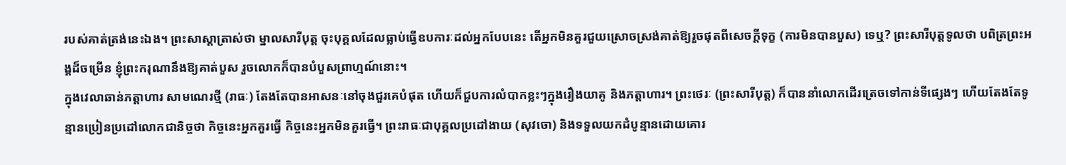របស់គាត់ត្រង់នេះឯង។ ព្រះសាស្តាត្រាស់ថា ម្នាលសារីបុត្ត ចុះបុគ្គលដែលធ្លាប់ធ្វើឧបការៈដល់អ្នកបែបនេះ តើអ្នកមិនគួរជួយស្រោចស្រង់គាត់ឱ្យរួចផុតពីសេចក្ដីទុក្ខ (ការមិនបានបួស) ទេឬ? ព្រះសារីបុត្តទូលថា បពិត្រព្រះអង្គដ៏ចម្រើន ខ្ញុំព្រះករុណានឹងឱ្យគាត់បួស រួចលោកក៏បានបំបួសព្រាហ្មណ៍នោះ។
ក្នុងវេលាឆាន់ភត្តាហារ សាមណេរថ្មី (រាធៈ) តែងតែបានអាសនៈនៅចុងជួរគេបំផុត ហើយក៏ជួបការលំបាកខ្លះៗក្នុងរឿងយាគូ និងភត្តាហារ។ ព្រះថេរៈ (ព្រះសារីបុត្ត) ក៏បាននាំលោកដើរត្រេចទៅកាន់ទីផ្សេងៗ ហើយតែងតែទូន្មានប្រៀនប្រដៅលោកជានិច្ចថា កិច្ចនេះអ្នកគួរធ្វើ កិច្ចនេះអ្នកមិនគួរធ្វើ។ ព្រះរាធៈជាបុគ្គលប្រដៅងាយ (សុវចោ) និងទទួលយកដំបូន្មានដោយគោរ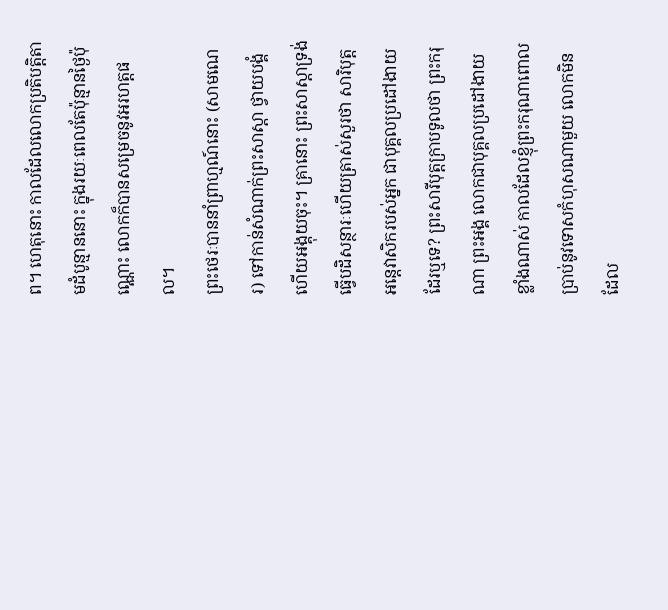ព។ ហេតុនោះ កាលដែលលោកប្រតិបត្តិតាមដំបូន្មាននោះ ក្នុងរយៈពេលតែប៉ុន្មានថ្ងៃប៉ុណ្ណោះ លោកក៏បានសម្រេចនូវអរហត្តផល។
ព្រះថេរៈបាននាំព្រាហ្មណ៍នោះ (សាមណេរ) ទៅកាន់សំណាក់ព្រះសាស្តា ថ្វាយបង្គំហើយអង្គុយចុះ។ គ្រានោះ ព្រះសាស្តាទ្រង់ធ្វើបដិសន្ថារៈហើយត្រាស់សួរថា សារិបុត្ត អន្តេវាសិករបស់អ្នក ជាបុគ្គលប្រដៅងាយដែរឬទេ? ព្រះសារីបុត្តក្រាបទូលថា ព្រះករុណា ព្រះអង្គ លោកជាបុគ្គលប្រដៅងាយខ្លាំងណាស់ កាលដែលខ្ញុំព្រះករុណាពោលប្រាប់នូវទោសកំហុសណាមួយ លោកមិនដែល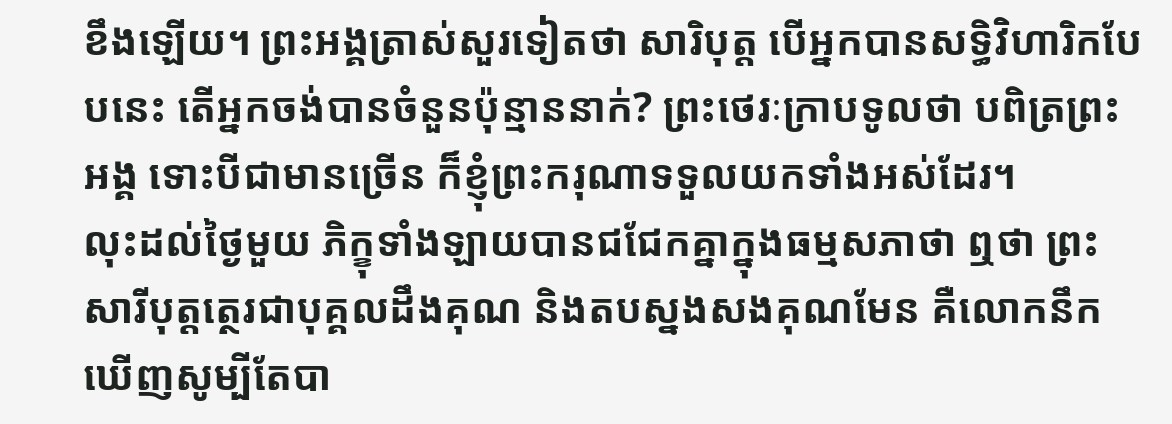ខឹងឡើយ។ ព្រះអង្គត្រាស់សួរទៀតថា សារិបុត្ត បើអ្នកបានសទ្ធិវិហារិកបែបនេះ តើអ្នកចង់បានចំនួនប៉ុន្មាននាក់? ព្រះថេរៈក្រាបទូលថា បពិត្រព្រះអង្គ ទោះបីជាមានច្រើន ក៏ខ្ញុំព្រះករុណាទទួលយកទាំងអស់ដែរ។
លុះដល់ថ្ងៃមួយ ភិក្ខុទាំងឡាយបានជជែកគ្នាក្នុងធម្មសភាថា ឮថា ព្រះសារីបុត្តត្ថេរជាបុគ្គលដឹងគុណ និងតបស្នងសងគុណមែន គឺលោកនឹកឃើញសូម្បីតែបា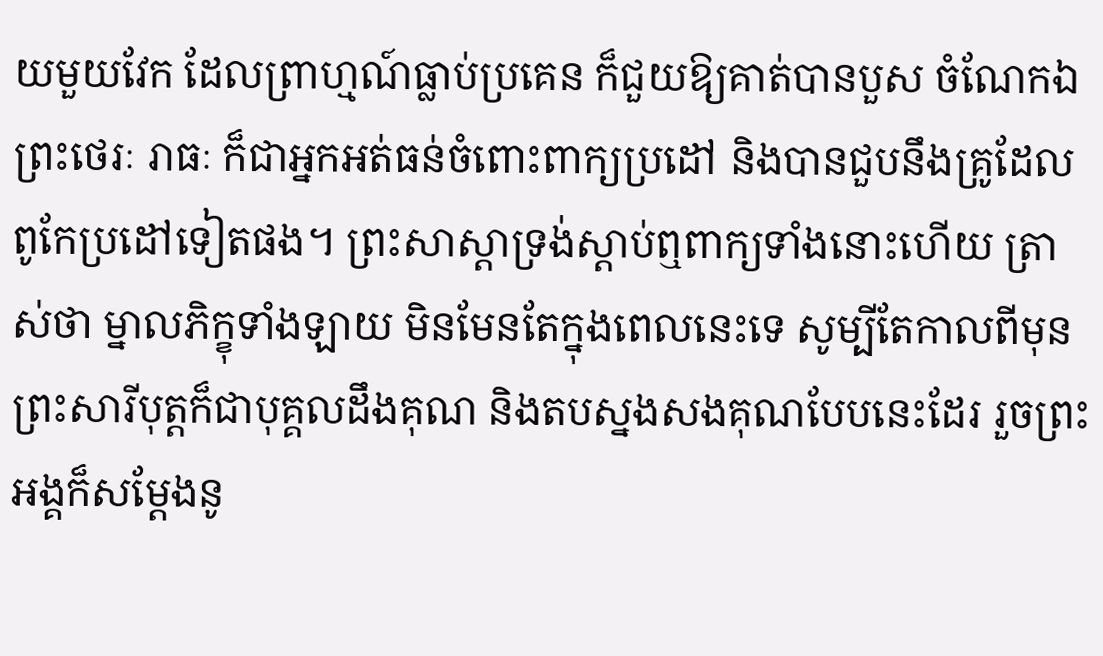យមួយវែក ដែលព្រាហ្មណ៍ធ្លាប់ប្រគេន ក៏ជួយឱ្យគាត់បានបួស ចំណែកឯព្រះថេរៈ រាធៈ ក៏ជាអ្នកអត់ធន់ចំពោះពាក្យប្រដៅ និងបានជួបនឹងគ្រូដែលពូកែប្រដៅទៀតផង។ ព្រះសាស្តាទ្រង់ស្ដាប់ឮពាក្យទាំងនោះហើយ ត្រាស់ថា ម្នាលភិក្ខុទាំងឡាយ មិនមែនតែក្នុងពេលនេះទេ សូម្បីតែកាលពីមុន ព្រះសារីបុត្តក៏ជាបុគ្គលដឹងគុណ និងតបស្នងសងគុណបែបនេះដែរ រួចព្រះអង្គក៏សម្ដែងនូ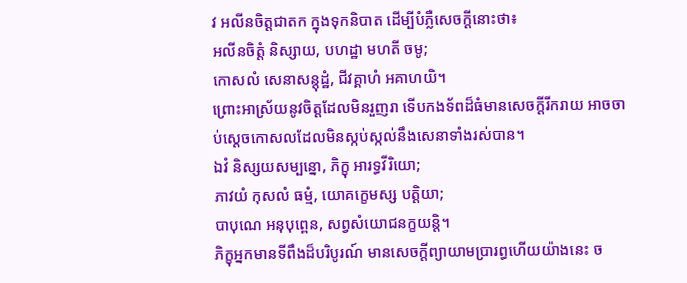វ អលីនចិត្តជាតក ក្នុងទុកនិបាត ដើម្បីបំភ្លឺសេចក្ដីនោះថា៖
អលីនចិត្តំ និស្សាយ, បហដ្ឋា មហតី ចមូ;
កោសលំ សេនាសន្តុដ្ឋំ, ជីវគ្គាហំ អគាហយិ។
ព្រោះអាស្រ័យនូវចិត្តដែលមិនរួញរា ទើបកងទ័ពដ៏ធំមានសេចក្ដីរីករាយ អាចចាប់ស្ដេចកោសលដែលមិនស្កប់ស្កល់នឹងសេនាទាំងរស់បាន។
ឯវំ និស្សយសម្បន្នោ, ភិក្ខុ អារទ្ធវីរិយោ;
ភាវយំ កុសលំ ធម្មំ, យោគក្ខេមស្ស បត្តិយា;
បាបុណេ អនុបុព្ពេន, សព្វសំយោជនក្ខយន្តិ។
ភិក្ខុអ្នកមានទីពឹងដ៏បរិបូរណ៍ មានសេចក្ដីព្យាយាមប្រារព្ធហើយយ៉ាងនេះ ច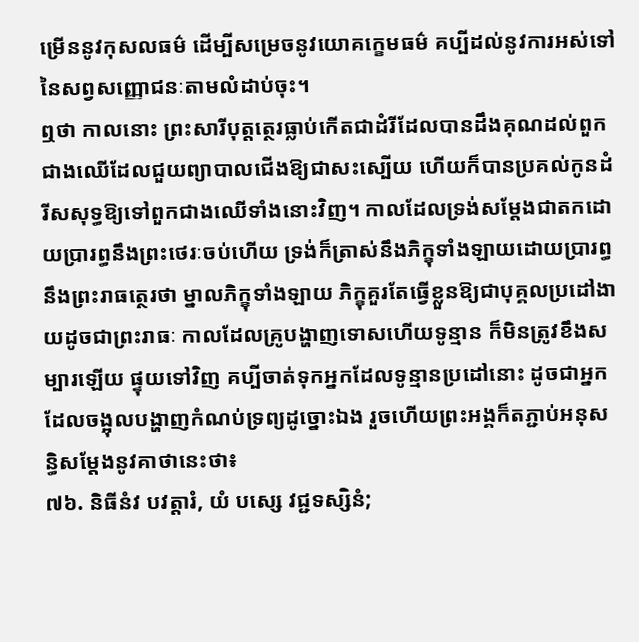ម្រើននូវកុសលធម៌ ដើម្បីសម្រេចនូវយោគក្ខេមធម៌ គប្បីដល់នូវការអស់ទៅនៃសព្វសញ្ញោជនៈតាមលំដាប់ចុះ។
ឮថា កាលនោះ ព្រះសារីបុត្តត្ថេរធ្លាប់កើតជាដំរីដែលបានដឹងគុណដល់ពួកជាងឈើដែលជួយព្យាបាលជើងឱ្យជាសះស្បើយ ហើយក៏បានប្រគល់កូនដំរីសសុទ្ធឱ្យទៅពួកជាងឈើទាំងនោះវិញ។ កាលដែលទ្រង់សម្ដែងជាតកដោយប្រារព្ធនឹងព្រះថេរៈចប់ហើយ ទ្រង់ក៏ត្រាស់នឹងភិក្ខុទាំងឡាយដោយប្រារព្ធនឹងព្រះរាធត្ថេរថា ម្នាលភិក្ខុទាំងឡាយ ភិក្ខុគួរតែធ្វើខ្លួនឱ្យជាបុគ្គលប្រដៅងាយដូចជាព្រះរាធៈ កាលដែលគ្រូបង្ហាញទោសហើយទូន្មាន ក៏មិនត្រូវខឹងសម្បារឡើយ ផ្ទុយទៅវិញ គប្បីចាត់ទុកអ្នកដែលទូន្មានប្រដៅនោះ ដូចជាអ្នកដែលចង្អុលបង្ហាញកំណប់ទ្រព្យដូច្នោះឯង រួចហើយព្រះអង្គក៏តភ្ជាប់អនុសន្ធិសម្ដែងនូវគាថានេះថា៖
៧៦. និធីនំវ បវត្តារំ, យំ បស្សេ វជ្ជទស្សិនំ;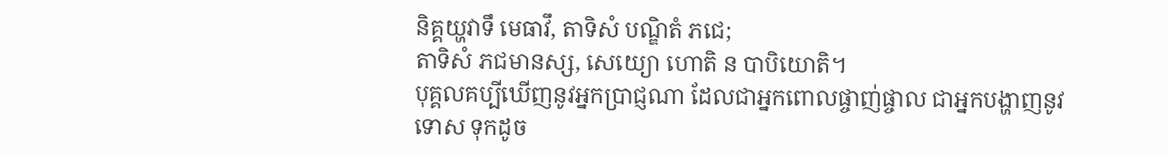និគ្គយ្ហវាទឹ មេធាវឹ, តាទិសំ បណ្ឌិតំ ភជេ;
តាទិសំ ភជមានស្ស, សេយ្យោ ហោតិ ន បាបិយោតិ។
បុគ្គលគប្បីឃើញនូវអ្នកប្រាជ្ញណា ដែលជាអ្នកពោលផ្ចាញ់ផ្ចាល ជាអ្នកបង្ហាញនូវទោស ទុកដូច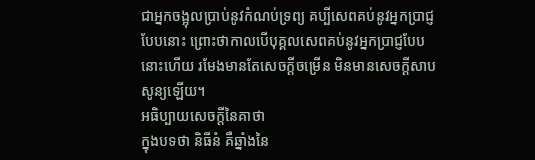ជាអ្នកចង្អុលប្រាប់នូវកំណប់ទ្រព្យ គប្បីសេពគប់នូវអ្នកប្រាជ្ញបែបនោះ ព្រោះថាកាលបើបុគ្គលសេពគប់នូវអ្នកប្រាជ្ញបែបនោះហើយ រមែងមានតែសេចក្ដីចម្រើន មិនមានសេចក្ដីសាបសូន្យឡើយ។
អធិប្បាយសេចក្ដីនៃគាថា
ក្នុងបទថា និធីនំ គឺឆ្នាំងនៃ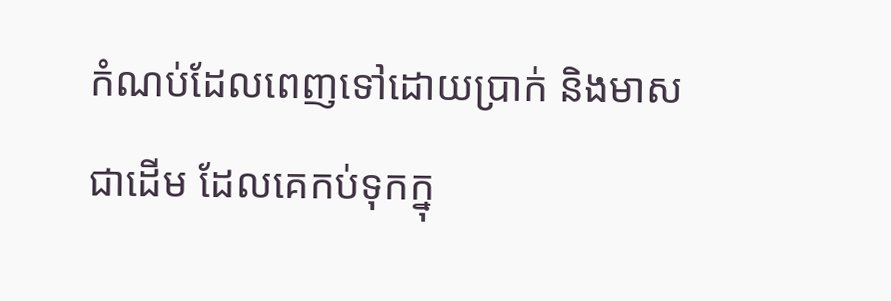កំណប់ដែលពេញទៅដោយប្រាក់ និងមាសជាដើម ដែលគេកប់ទុកក្នុ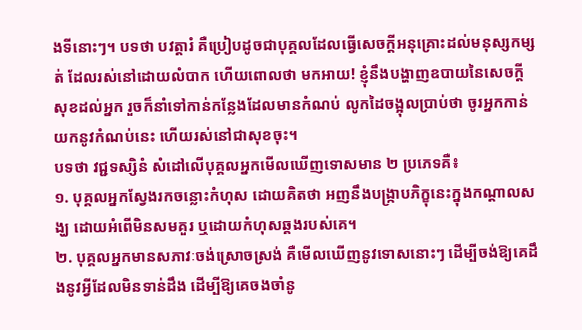ងទីនោះៗ។ បទថា បវត្តារំ គឺប្រៀបដូចជាបុគ្គលដែលធ្វើសេចក្ដីអនុគ្រោះដល់មនុស្សកម្សត់ ដែលរស់នៅដោយលំបាក ហើយពោលថា មកអាយ! ខ្ញុំនឹងបង្ហាញឧបាយនៃសេចក្ដីសុខដល់អ្នក រួចក៏នាំទៅកាន់កន្លែងដែលមានកំណប់ លូកដៃចង្អុលប្រាប់ថា ចូរអ្នកកាន់យកនូវកំណប់នេះ ហើយរស់នៅជាសុខចុះ។
បទថា វជ្ជទស្សិនំ សំដៅលើបុគ្គលអ្នកមើលឃើញទោសមាន ២ ប្រភេទគឺ៖
១. បុគ្គលអ្នកស្វែងរកចន្លោះកំហុស ដោយគិតថា អញនឹងបង្ក្រាបភិក្ខុនេះក្នុងកណ្ដាលសង្ឃ ដោយអំពើមិនសមគួរ ឬដោយកំហុសឆ្គងរបស់គេ។
២. បុគ្គលអ្នកមានសភាវៈចង់ស្រោចស្រង់ គឺមើលឃើញនូវទោសនោះៗ ដើម្បីចង់ឱ្យគេដឹងនូវអ្វីដែលមិនទាន់ដឹង ដើម្បីឱ្យគេចងចាំនូ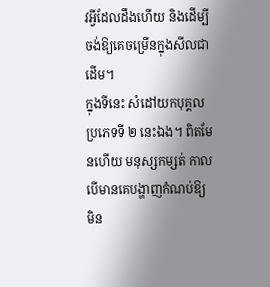វអ្វីដែលដឹងហើយ និងដើម្បីចង់ឱ្យគេចម្រើនក្នុងសីលជាដើម។
ក្នុងទីនេះ សំដៅយកបុគ្គលប្រភេទទី ២ នេះឯង។ ពិតមែនហើយ មនុស្សកម្សត់ កាលបើមានគេបង្ហាញកំណប់ឱ្យ មិន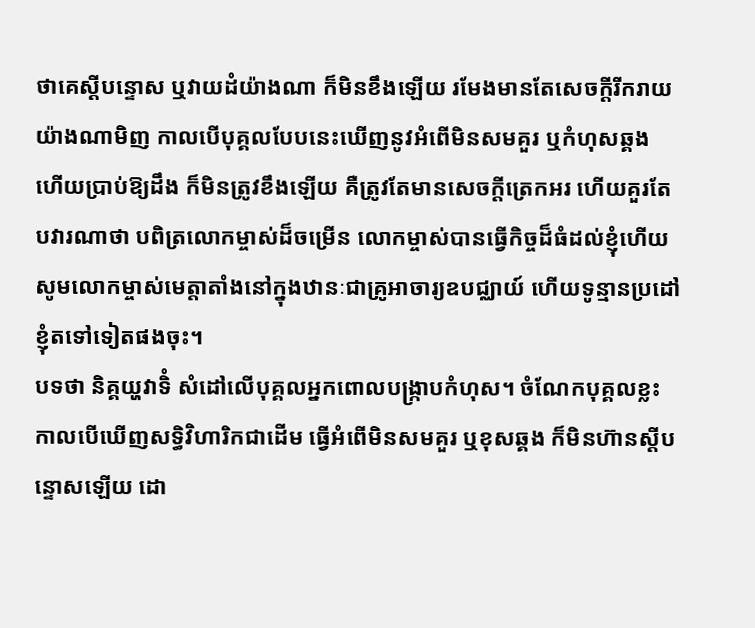ថាគេស្ដីបន្ទោស ឬវាយដំយ៉ាងណា ក៏មិនខឹងឡើយ រមែងមានតែសេចក្ដីរីករាយយ៉ាងណាមិញ កាលបើបុគ្គលបែបនេះឃើញនូវអំពើមិនសមគួរ ឬកំហុសឆ្គង ហើយប្រាប់ឱ្យដឹង ក៏មិនត្រូវខឹងឡើយ គឺត្រូវតែមានសេចក្ដីត្រេកអរ ហើយគួរតែបវារណាថា បពិត្រលោកម្ចាស់ដ៏ចម្រើន លោកម្ចាស់បានធ្វើកិច្ចដ៏ធំដល់ខ្ញុំហើយ សូមលោកម្ចាស់មេត្តាតាំងនៅក្នុងឋានៈជាគ្រូអាចារ្យឧបជ្ឈាយ៍ ហើយទូន្មានប្រដៅខ្ញុំតទៅទៀតផងចុះ។
បទថា និគ្គយ្ហវាទិំ សំដៅលើបុគ្គលអ្នកពោលបង្ក្រាបកំហុស។ ចំណែកបុគ្គលខ្លះ កាលបើឃើញសទ្ធិវិហារិកជាដើម ធ្វើអំពើមិនសមគួរ ឬខុសឆ្គង ក៏មិនហ៊ានស្ដីបន្ទោសឡើយ ដោ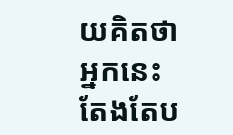យគិតថា អ្នកនេះតែងតែប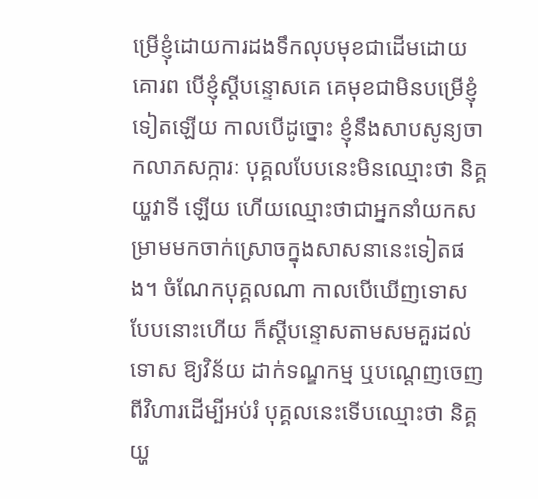ម្រើខ្ញុំដោយការដងទឹកលុបមុខជាដើមដោយគោរព បើខ្ញុំស្ដីបន្ទោសគេ គេមុខជាមិនបម្រើខ្ញុំទៀតឡើយ កាលបើដូច្នោះ ខ្ញុំនឹងសាបសូន្យចាកលាភសក្ការៈ បុគ្គលបែបនេះមិនឈ្មោះថា និគ្គយ្ហវាទី ឡើយ ហើយឈ្មោះថាជាអ្នកនាំយកសម្រាមមកចាក់ស្រោចក្នុងសាសនានេះទៀតផង។ ចំណែកបុគ្គលណា កាលបើឃើញទោសបែបនោះហើយ ក៏ស្ដីបន្ទោសតាមសមគួរដល់ទោស ឱ្យវិន័យ ដាក់ទណ្ឌកម្ម ឬបណ្ដេញចេញពីវិហារដើម្បីអប់រំ បុគ្គលនេះទើបឈ្មោះថា និគ្គយ្ហ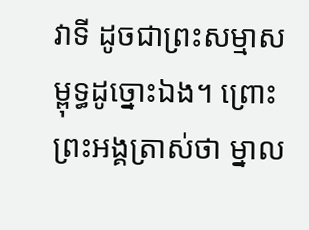វាទី ដូចជាព្រះសម្មាសម្ពុទ្ធដូច្នោះឯង។ ព្រោះព្រះអង្គត្រាស់ថា ម្នាល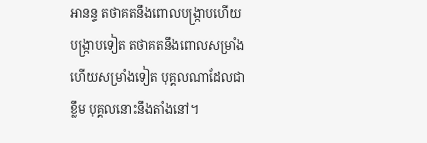អានន្ទ តថាគតនឹងពោលបង្ក្រាបហើយបង្ក្រាបទៀត តថាគតនឹងពោលសម្រាំងហើយសម្រាំងទៀត បុគ្គលណាដែលជាខ្លឹម បុគ្គលនោះនឹងតាំងនៅ។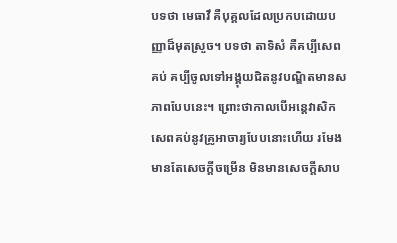បទថា មេធាវឹ គឺបុគ្គលដែលប្រកបដោយបញ្ញាដ៏មុតស្រួច។ បទថា តាទិសំ គឺគប្បីសេពគប់ គប្បីចូលទៅអង្គុយជិតនូវបណ្ឌិតមានសភាពបែបនេះ។ ព្រោះថាកាលបើអន្តេវាសិកសេពគប់នូវគ្រូអាចារ្យបែបនោះហើយ រមែងមានតែសេចក្ដីចម្រើន មិនមានសេចក្ដីសាប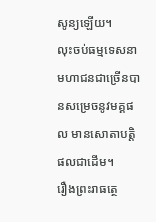សូន្យឡើយ។
លុះចប់ធម្មទេសនា មហាជនជាច្រើនបានសម្រេចនូវមគ្គផល មានសោតាបត្តិផលជាដើម។
រឿងព្រះរាធត្ថេ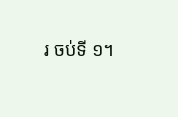រ ចប់ទី ១។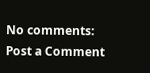No comments:
Post a Comment